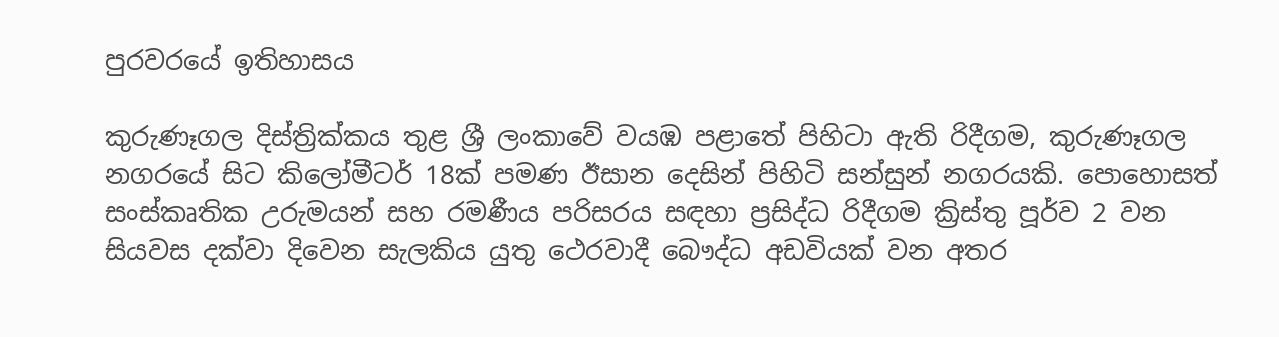පුරවරයේ ඉතිහාසය

කුරුණෑගල දිස්ත්‍රික්කය තුළ ශ්‍රී ලංකාවේ වයඹ පළාතේ පිහිටා ඇති රිදීගම, කුරුණෑගල නගරයේ සිට කිලෝමීටර් 18ක් පමණ ඊසාන දෙසින් පිහිටි සන්සුන් නගරයකි. පොහොසත් සංස්කෘතික උරුමයන් සහ රමණීය පරිසරය සඳහා ප්‍රසිද්ධ රිදීගම ක්‍රිස්තු පූර්ව 2 වන සියවස දක්වා දිවෙන සැලකිය යුතු ථෙරවාදී බෞද්ධ අඩවියක් වන අතර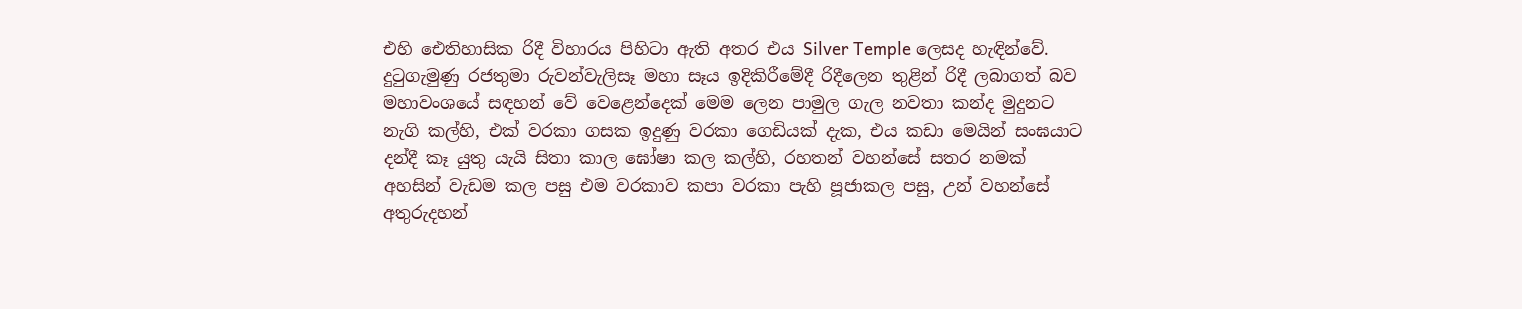එහි ඓතිහාසික රිදී විහාරය පිහිටා ඇති අතර එය Silver Temple ලෙසද හැඳින්වේ. දුටුගැමුණු රජතුමා රුවන්වැලිසෑ මහා සෑය ඉදිකිරීමේදී රිදීලෙන තුළින් රිදී ලබාගත් බව මහාවංශයේ සඳහන් වේ වෙළෙන්දෙක් මෙම ලෙන පාමුල ගැල නවතා කන්ද මුදුනට නැගි කල්හි, එක් වරකා ගසක ඉදුණු වරකා ගෙඩියක් දැක, එය කඩා මෙයින් සංඝයාට දන්දී කෑ යුතු යැයි සිතා කාල ඝෝෂා කල කල්හි, රහතන් වහන්සේ සතර නමක් අහසින් වැඩම කල පසු එම වරකාව කපා වරකා පැහි පූජාකල පසු, උන් වහන්සේ අතුරුදහන්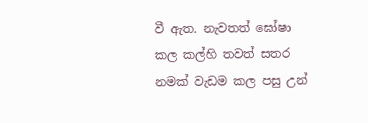වී ඇත. නැවතත් ඝෝෂා කල කල්හි තවත් සතර නමක් වැඩම කල පසු උන්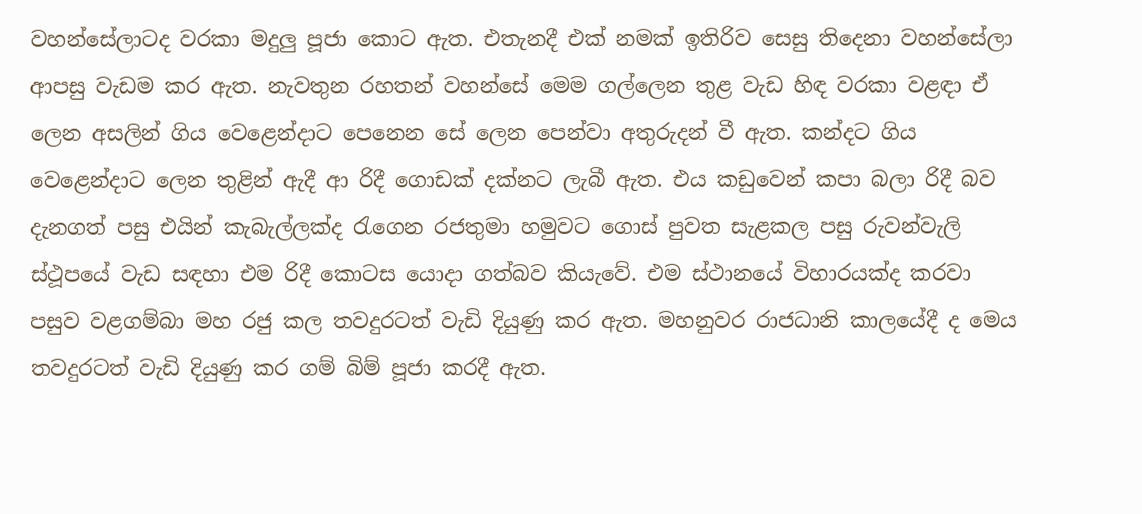වහන්සේලාටද වරකා මදුලු පූජා කොට ඇත. එතැනදී එක් නමක් ඉතිරිව සෙසු තිදෙනා වහන්සේලා ආපසු වැඩම කර ඇත. නැවතුන රහතන් වහන්සේ මෙම ගල්ලෙන තුළ වැඩ හිඳ වරකා වළඳා ඒ ලෙන අසලින් ගිය වෙළෙන්දාට පෙනෙන සේ ලෙන පෙන්වා අතුරුදන් වී ඇත. කන්දට ගිය වෙළෙන්දාට ලෙන තුළින් ඇදී ආ රිදී ගොඩක් දක්නට ලැබී ඇත. එය කඩුවෙන් කපා බලා රිදී බව දැනගත් පසු එයින් කැබැල්ලක්ද රැගෙන රජතුමා හමුවට ගොස් පුවත සැළකල පසු රුවන්වැලි ස්ථූපයේ වැඩ සඳහා එම රිදී කොටස යොදා ගත්බව කියැවේ. එම ස්ථානයේ විහාරයක්ද කරවා පසුව වළගම්බා මහ රජු කල තවදුරටත් වැඩි දියුණු කර ඇත. මහනුවර රාජධානි කාලයේදී ද මෙය තවදුරටත් වැඩි දියුණු කර ගම් බිම් පූජා කරදී ඇත.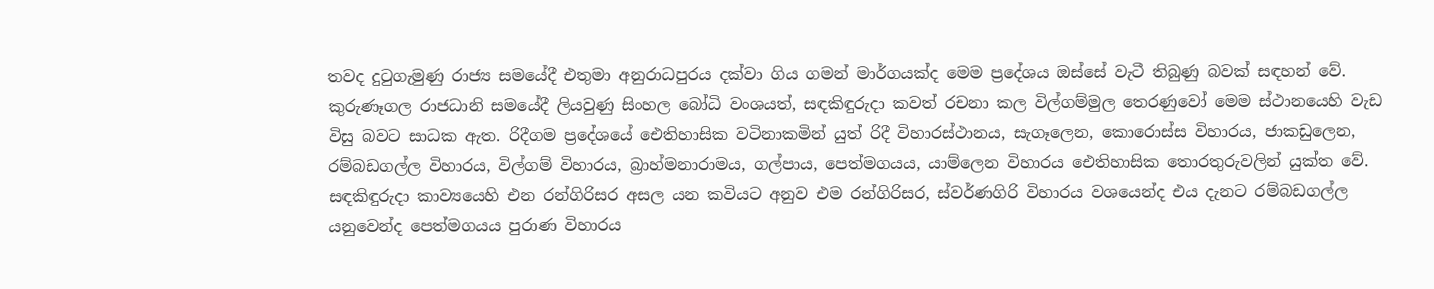තවද දුටුගැමුණු රාජ්‍ය සමයේදී එතුමා අනුරාධපුරය දක්වා ගිය ගමන් මාර්ගයක්ද මෙම ප්‍රදේශය ඔස්සේ වැටී තිබුණු බවක් සඳහන් වේ. කුරුණෑගල රාජධානි සමයේදී ලියවුණු සිංහල බෝධි වංශයත්, සඳකිඳුරුදා කවත් රචනා කල විල්ගම්මුල තෙරණුවෝ මෙම ස්ථානයෙහි වැඩ විසු බවට සාධක ඇත. රිදීගම ප්‍රදේශයේ ඓතිහාසික වටිනාකමින් යුත් රිදී විහාරස්ථානය, සැගෑලෙන, කොරොස්ස විහාරය, ජාකඩුලෙන, රම්බඩගල්ල විහාරය, විල්ගම් විහාරය, බ්‍රාහ්මනාරාමය, ගල්පාය, පෙත්මගයය, යාම්ලෙන විහාරය ඓතිහාසික තොරතුරුවලින් යුක්ත වේ. සඳකිඳුරුදා කාව්‍යයෙහි එන රන්ගිරිසර අසල යන කවියට අනුව එම රන්ගිරිසර, ස්වර්ණගිරි විහාරය වශයෙන්ද එය දැනට රම්බඩගල්ල යනුවෙන්ද පෙත්මගයය පුරාණ විහාරය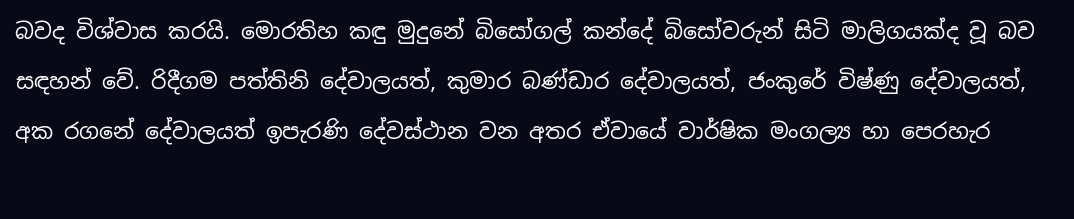බවද විශ්වාස කරයි. මොරතිහ කඳු මුදුනේ බිසෝගල් කන්දේ බිසෝවරුන් සිටි මාලිගයක්ද වූ බව සඳහන් වේ. රිදීගම පත්තිනි දේවාලයත්, කුමාර බණ්ඩාර දේවාලයත්, ජංකුරේ විෂ්ණු දේවාලයත්, අක රගනේ දේවාලයත් ඉපැරණි දේවස්ථාන වන අතර ඒවායේ වාර්ෂික මංගල්‍ය හා පෙරහැර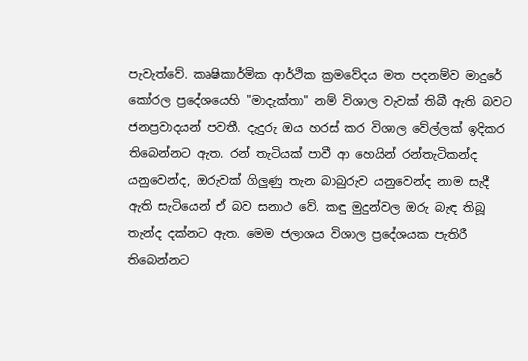පැවැත්වේ. කෘෂිකාර්මික ආර්ථික ක්‍රමවේදය මත පදනම්ව මාදුරේ කෝරල ප්‍රදේශයෙහි "මාදැක්තා" නම් විශාල වැවක් තිබී ඇති බවට ජනප්‍රවාදයන් පවතී. දැදුරු ඔය හරස් කර විශාල වේල්ලක් ඉදිකර තිබෙන්නට ඇත. රන් තැටියක් පාවී ආ හෙයින් රන්තැටිකන්ද යනුවෙන්ද, ඔරුවක් ගිලුණු තැන බාබුරුව යනුවෙන්ද නාම සැදී ඇති සැටියෙන් ඒ බව සනාථ වේ. කඳු මුදුන්වල ඔරු බැඳ තිබූ තැන්ද දක්නට ඇත. මෙම ජලාශය විශාල ප්‍රදේශයක පැතිරී තිබෙන්නට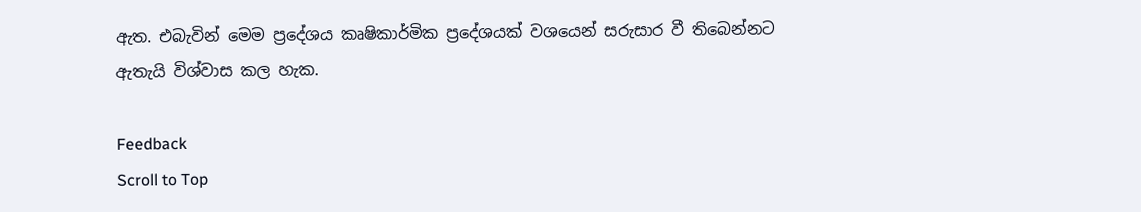ඇත. එබැවින් මෙම ප්‍රදේශය කෘෂිකාර්මික ප්‍රදේශයක් වශයෙන් සරුසාර වී තිබෙන්නට ඇතැයි විශ්වාස කල හැක.

Feedback
Scroll to Top